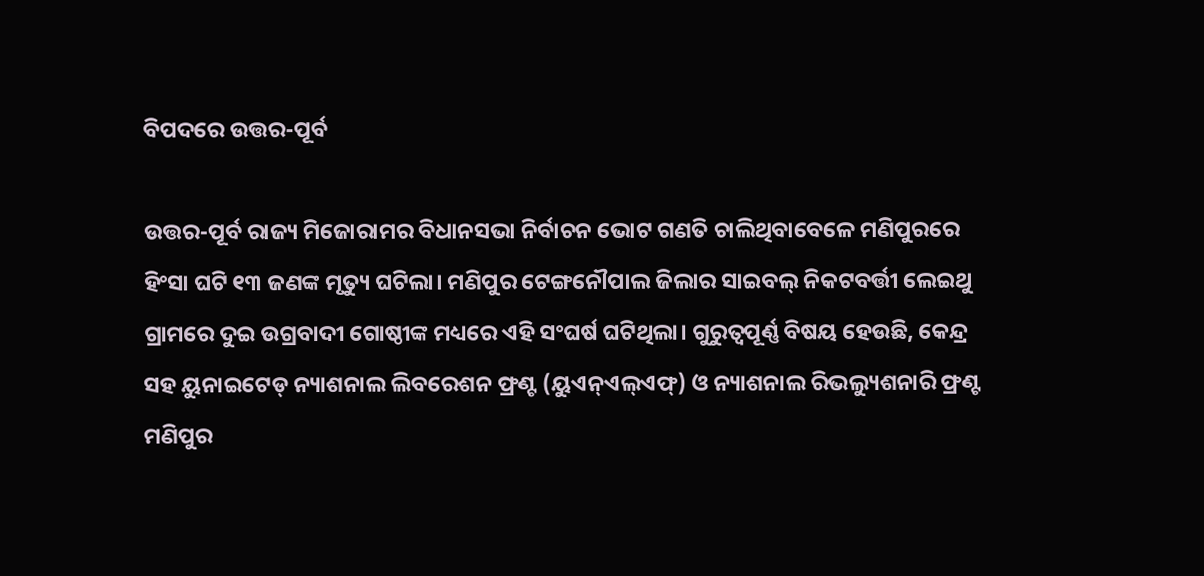ବିପଦରେ ଉତ୍ତର-ପୂର୍ବ

ଉତ୍ତର-ପୂର୍ବ ରାଜ୍ୟ ମିଜୋରାମର ବିଧାନସଭା ନିର୍ବାଚନ ଭୋଟ ଗଣତି ଚାଲିଥିବାବେଳେ ମଣିପୁରରେ ହିଂସା ଘଟି ୧୩ ଜଣଙ୍କ ମୃତ୍ୟୁ ଘଟିଲା। ମଣିପୁର ଟେଙ୍ଗନୌପାଲ ଜିଲାର ସାଇବଲ୍‌ ନିକଟବର୍ତ୍ତୀ ଲେଇଥୁ ଗ୍ରାମରେ ଦୁଇ ଉଗ୍ରବାଦୀ ଗୋଷ୍ଠୀଙ୍କ ମଧ୍ୟରେ ଏହି ସଂଘର୍ଷ ଘଟିଥିଲା। ଗୁରୁତ୍ୱପୂର୍ଣ୍ଣ ବିଷୟ ହେଉଛି, କେନ୍ଦ୍ର ସହ ୟୁନାଇଟେଡ୍‌ ନ୍ୟାଶନାଲ ଲିବରେଶନ ଫ୍ରଣ୍ଟ (ୟୁଏନ୍‌ଏଲ୍‌ଏଫ୍‌) ଓ ନ୍ୟାଶନାଲ ରିଭଲ୍ୟୁଶନାରି ଫ୍ରଣ୍ଟ ମଣିପୁର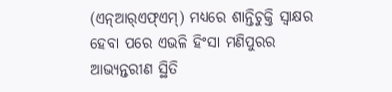(ଏନ୍‌ଆର୍‌ଏଫ୍‌ଏମ୍‌) ମଧ୍ୟରେ ଶାନ୍ତିଚୁକ୍ତି ସ୍ବାକ୍ଷର ହେବା ପରେ ଏଭଳି ହିଂସା ମଣିପୁରର ଆଭ୍ୟନ୍ତରୀଣ ସ୍ଥିତି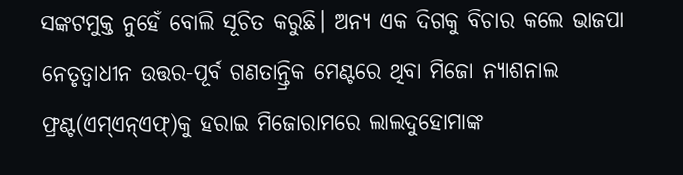ସଙ୍କଟମୁକ୍ତ ନୁହେଁ ବୋଲି ସୂଚିତ କରୁଛି। ଅନ୍ୟ ଏକ ଦିଗକୁ ବିଚାର କଲେ ଭାଜପା ନେତୃତ୍ୱାଧୀନ ଉତ୍ତର-ପୂର୍ବ ଗଣତାନ୍ତ୍ରିକ ମେଣ୍ଟରେ ଥିବା ମିଜୋ ନ୍ୟାଶନାଲ ଫ୍ରଣ୍ଟ(ଏମ୍‌ଏନ୍‌ଏଫ୍‌)କୁ ହରାଇ ମିଜୋରାମରେ ଲାଲଦୁହୋମାଙ୍କ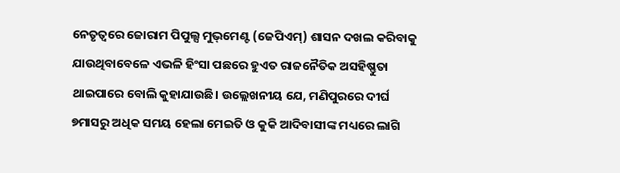ନେତୃତ୍ୱରେ ଜୋରାମ ପିପୁଲ୍ସ ମୁଭ୍‌ମେଣ୍ଟ (ଜେପିଏମ୍‌) ଶାସନ ଦଖଲ କରିବାକୁ ଯାଉଥିବାବେଳେ ଏଭଳି ହିଂସା ପଛରେ ହୁଏତ ରାଜନୈତିକ ଅସହିଷ୍ଣୁତା ଥାଇପାରେ ବୋଲି କୁହାଯାଉଛି। ଉଲ୍ଲେଖନୀୟ ଯେ, ମଣିପୁରରେ ଦୀର୍ଘ ୭ମାସରୁ ଅଧିକ ସମୟ ହେଲା ମେଇତି ଓ କୁକି ଆଦିବାସୀଙ୍କ ମଧ୍ୟରେ ଲାଗି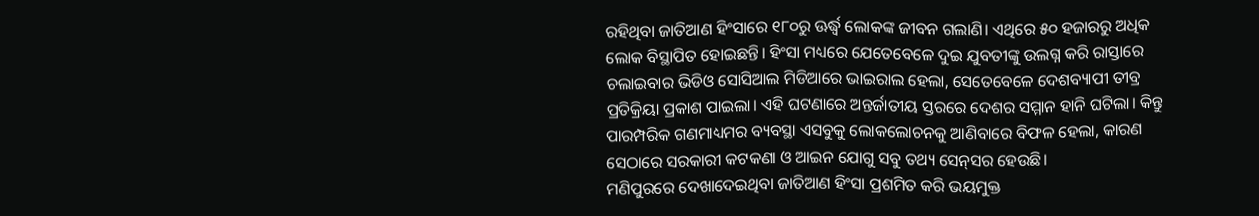ରହିଥିବା ଜାତିଆଣ ହିଂସାରେ ୧୮୦ରୁ ଊର୍ଦ୍ଧ୍ୱ ଲୋକଙ୍କ ଜୀବନ ଗଲାଣି। ଏଥିରେ ୫୦ ହଜାରରୁ ଅଧିକ ଲୋକ ବିସ୍ଥାପିତ ହୋଇଛନ୍ତି। ହିଂସା ମଧ୍ୟରେ ଯେତେବେଳେ ଦୁଇ ଯୁବତୀଙ୍କୁ ଉଲଗ୍ନ କରି ରାସ୍ତାରେ ଚଲାଇବାର ଭିଡିଓ ସୋସିଆଲ ମିଡିଆରେ ଭାଇରାଲ ହେଲା, ସେତେବେଳେ ଦେଶବ୍ୟାପୀ ତୀବ୍ର ପ୍ରତିକ୍ରିୟା ପ୍ରକାଶ ପାଇଲା। ଏହି ଘଟଣାରେ ଅନ୍ତର୍ଜାତୀୟ ସ୍ତରରେ ଦେଶର ସମ୍ମାନ ହାନି ଘଟିଲା। କିନ୍ତୁ ପାରମ୍ପରିକ ଗଣମାଧ୍ୟମର ବ୍ୟବସ୍ଥା ଏସବୁକୁ ଲୋକଲୋଚନକୁ ଆଣିବାରେ ବିଫଳ ହେଲା, କାରଣ ସେଠାରେ ସରକାରୀ କଟକଣା ଓ ଆଇନ ଯୋଗୁ ସବୁ ତଥ୍ୟ ସେନ୍‌ସର ହେଉଛି।
ମଣିପୁରରେ ଦେଖାଦେଇଥିବା ଜାତିଆଣ ହିଂସା ପ୍ରଶମିତ କରି ଭୟମୁକ୍ତ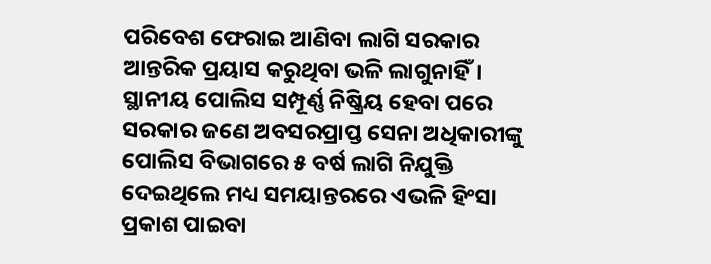ପରିବେଶ ଫେରାଇ ଆଣିବା ଲାଗି ସରକାର ଆନ୍ତରିକ ପ୍ରୟାସ କରୁଥିବା ଭଳି ଲାଗୁନାହିଁ। ସ୍ଥାନୀୟ ପୋଲିସ ସମ୍ପୂର୍ଣ୍ଣ ନିଷ୍କ୍ରିୟ ହେବା ପରେ ସରକାର ଜଣେ ଅବସରପ୍ରାପ୍ତ ସେନା ଅଧିକାରୀଙ୍କୁ ପୋଲିସ ବିଭାଗରେ ୫ ବର୍ଷ ଲାଗି ନିଯୁକ୍ତି ଦେଇଥିଲେ ମଧ୍ୟ ସମୟାନ୍ତରରେ ଏଭଳି ହିଂସା ପ୍ରକାଶ ପାଇବା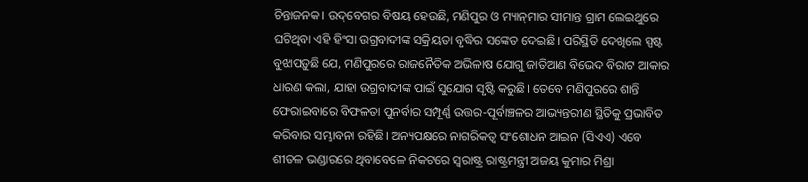ଚିନ୍ତାଜନକ। ଉଦ୍‌ବେଗର ବିଷୟ ହେଉଛି, ମଣିପୁର ଓ ମ୍ୟାନ୍‌ମାର ସୀମାନ୍ତ ଗ୍ରାମ ଲେଇଥୁରେ ଘଟିଥିବା ଏହି ହିଂସା ଉଗ୍ରବାଦୀଙ୍କ ସକ୍ରିୟତା ବୃଦ୍ଧିର ସଙ୍କେତ ଦେଇଛି। ପରିସ୍ଥିତି ଦେଖିଲେ ସ୍ପଷ୍ଟ ବୁଝାପଡ଼ୁଛି ଯେ, ମଣିପୁରରେ ରାଜନୈତିକ ଅଭିଳାଷ ଯୋଗୁ ଜାତିଆଣ ବିଭେଦ ବିରାଟ ଆକାର ଧାରଣ କଲା, ଯାହା ଉଗ୍ରବାଦୀଙ୍କ ପାଇଁ ସୁଯୋଗ ସୃଷ୍ଟି କରୁଛି। ତେବେ ମଣିପୁରରେ ଶାନ୍ତି ଫେରାଇବାରେ ବିଫଳତା ପୁନର୍ବାର ସମ୍ପୂର୍ଣ୍ଣ ଉତ୍ତର-ପୂର୍ବାଞ୍ଚଳର ଆଭ୍ୟନ୍ତରୀଣ ସ୍ଥିତିକୁ ପ୍ରଭାବିତ କରିବାର ସମ୍ଭାବନା ରହିଛି। ଅନ୍ୟପକ୍ଷରେ ନାଗରିକତ୍ୱ ସଂଶୋଧନ ଆଇନ (ସିଏଏ) ଏବେ ଶୀତଳ ଭଣ୍ଡାରରେ ଥିବାବେଳେ ନିକଟରେ ସ୍ବରାଷ୍ଟ୍ର ରାଷ୍ଟ୍ରମନ୍ତ୍ରୀ ଅଜୟ କୁମାର ମିଶ୍ରା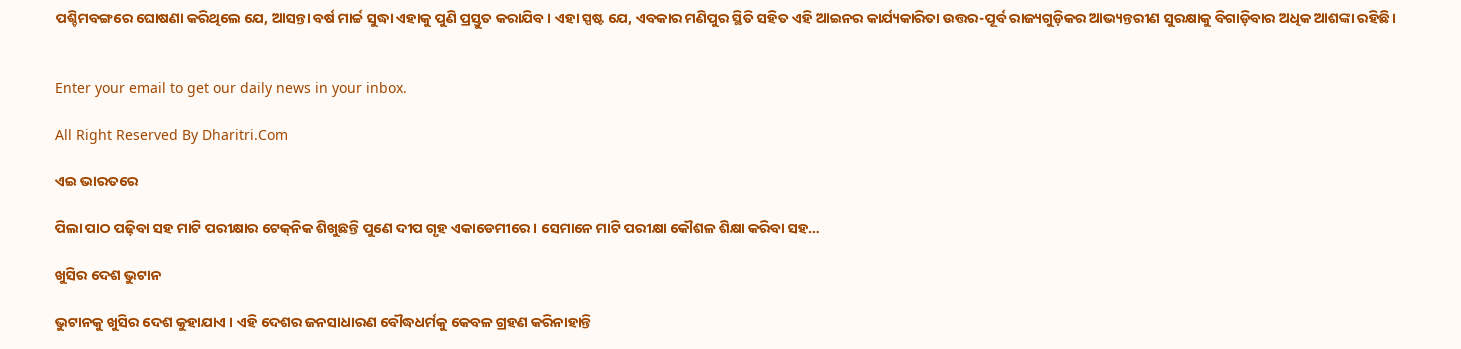ପଶ୍ଚିମବଙ୍ଗରେ ଘୋଷଣା କରିଥିଲେ ଯେ, ଆସନ୍ତା ବର୍ଷ ମାର୍ଚ୍ଚ ସୁଦ୍ଧା ଏହାକୁ ପୁଣି ପ୍ରସ୍ତୁତ କରାଯିବ। ଏହା ସ୍ପଷ୍ଟ ଯେ, ଏବକାର ମଣିପୁର ସ୍ଥିତି ସହିତ ଏହି ଆଇନର କାର୍ଯ୍ୟକାରିତା ଉତ୍ତର-ପୂର୍ବ ରାଜ୍ୟଗୁଡ଼ିକର ଆଭ୍ୟନ୍ତରୀଣ ସୁରକ୍ଷାକୁ ବିଗାଡ଼ିବାର ଅଧିକ ଆଶଙ୍କା ରହିଛି।


Enter your email to get our daily news in your inbox.

All Right Reserved By Dharitri.Com

ଏଇ ଭାରତରେ

ପିଲା ପାଠ ପଢ଼ିବା ସହ ମାଟି ପରୀକ୍ଷାର ଟେକ୍‌ନିକ ଶିଖୁଛନ୍ତି ପୁଣେ ଦୀପ ଗୃହ ଏକାଡେମୀରେ । ସେମାନେ ମାଟି ପରୀକ୍ଷା କୌଶଳ ଶିକ୍ଷା କରିବା ସହ…

ଖୁସିର ଦେଶ ଭୁଟାନ

ଭୁଟାନକୁ ଖୁସିର ଦେଶ କୁହାଯାଏ । ଏହି ଦେଶର ଜନସାଧାରଣ ବୌଦ୍ଧଧର୍ମକୁ କେବଳ ଗ୍ରହଣ କରିନାହାନ୍ତି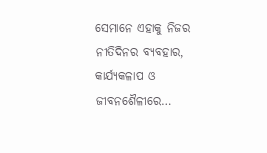ସେମାନେ ଏହାକୁ ନିଜର ନୀତିଦିନର ବ୍ୟବହାର, କାର୍ଯ୍ୟକଳାପ ଓ ଜୀବନଶୈଳୀରେ…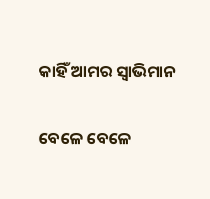କାହିଁ ଆମର ସ୍ବାଭିମାନ

ବେଳେ ବେଳେ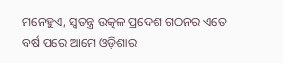ମନେହୁଏ, ସ୍ବତନ୍ତ୍ର ଉତ୍କଳ ପ୍ରଦେଶ ଗଠନର ଏତେ ବର୍ଷ ପରେ ଆମେ ଓଡ଼ିଶାର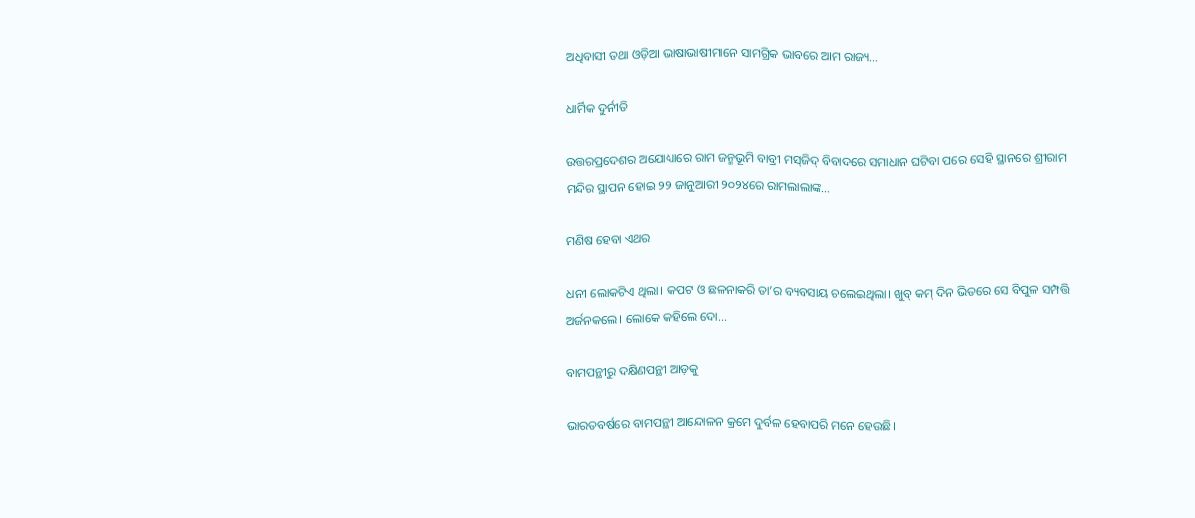ଅଧିବାସୀ ତଥା ଓଡ଼ିଆ ଭାଷାଭାଷୀମାନେ ସାମଗ୍ରିକ ଭାବରେ ଆମ ରାଜ୍ୟ…

ଧାର୍ମିକ ଦୁର୍ନୀତି

ଉତ୍ତରପ୍ରଦେଶର ଅଯୋଧ୍ୟାରେ ରାମ ଜନ୍ମଭୂମି ବାବ୍ରୀ ମସ୍‌ଜିଦ୍‌ ବିବାଦରେ ସମାଧାନ ଘଟିବା ପରେ ସେହି ସ୍ଥାନରେ ଶ୍ରୀରାମ ମନ୍ଦିର ସ୍ଥାପନ ହୋଇ ୨୨ ଜାନୁଆରୀ ୨୦୨୪ରେ ରାମଲାଲାଙ୍କ…

ମଣିଷ ହେବା ଏଥର

ଧନୀ ଲୋକଟିଏ ଥିଲା। କପଟ ଓ ଛଳନାକରି ତା’ର ବ୍ୟବସାୟ ଚଲେଇଥିଲା। ଖୁବ୍‌ କମ୍‌ ଦିନ ଭିତରେ ସେ ବିପୁଳ ସମ୍ପତ୍ତି ଅର୍ଜନକଲେ। ଲୋକେ କହିଲେ ଦୋ…

ବାମପନ୍ଥୀରୁ ଦକ୍ଷିଣପନ୍ଥୀ ଆଡ଼କୁ

ଭାରତବର୍ଷରେ ବାମପନ୍ଥୀ ଆନ୍ଦୋଳନ କ୍ରମେ ଦୁର୍ବଳ ହେବାପରି ମନେ ହେଉଛି।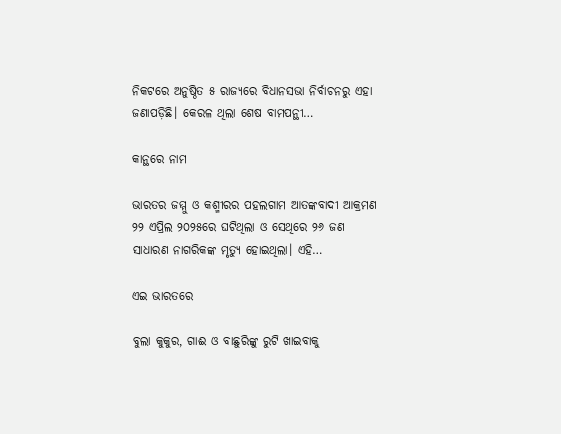ନିକଟରେ ଅନୁଷ୍ଠିତ ୫ ରାଜ୍ୟରେ ବିଧାନସଭା ନିର୍ବାଚନରୁ ଏହା ଜଣାପଡ଼ିଛି। କେରଳ ଥିଲା ଶେଷ ବାମପନ୍ଥୀ…

କାନ୍ଥରେ ନାମ

ଭାରତର ଜମ୍ମୁ ଓ କଶ୍ମୀରର ପହଲଗାମ ଆତଙ୍କବାଦୀ ଆକ୍ରମଣ ୨୨ ଏପ୍ରିଲ ୨୦୨୫ରେ ଘଟିଥିଲା ଓ ସେଥିରେ ୨୬ ଜଣ ସାଧାରଣ ନାଗରିକଙ୍କ ମୃତ୍ୟୁ ହୋଇଥିଲା। ଏହି…

ଏଇ ଭାରତରେ

ବୁଲା କୁକୁର, ଗାଈ ଓ ବାଛୁରିଙ୍କୁ ରୁଟି ଖାଇବାକୁ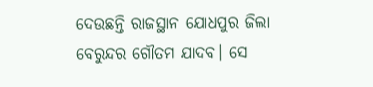ଦେଉଛନ୍ତି ରାଜସ୍ଥାନ ଯୋଧପୁର ଜିଲା ବେରୁନ୍ଦର ଗୌତମ ଯାଦବ। ସେ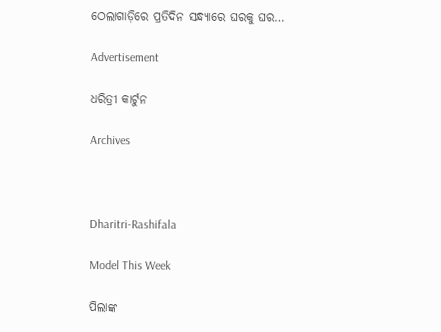ଠେଲାଗାଡ଼ିରେ ପ୍ରତିଦିନ ସନ୍ଧ୍ୟାରେ ଘରକୁ ଘର…

Advertisement

ଧରିତ୍ରୀ କାର୍ଟୁନ

Archives



Dharitri-Rashifala

Model This Week

ପିଲାଙ୍କ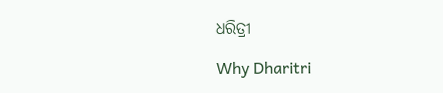ଧରିତ୍ରୀ

Why Dharitri